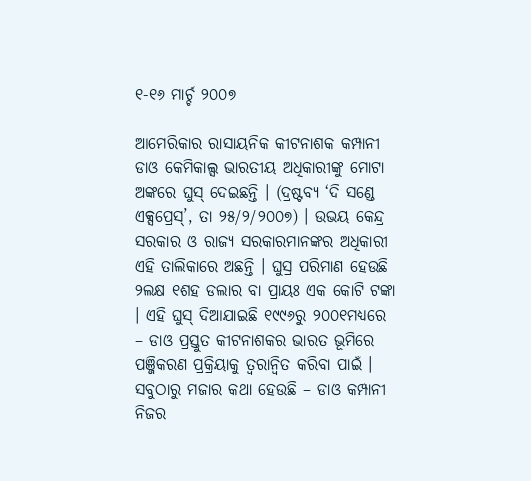୧-୧୬ ମାର୍ଚ୍ଚ ୨୦୦୭

ଆମେରିକାର ରାସାୟନିକ କୀଟନାଶକ କମ୍ପାନୀ ଡାଓ କେମିକାଲ୍ସ ଭାରତୀୟ ଅଧିକାରୀଙ୍କୁ ମୋଟା ଅଙ୍କରେ ଘୁସ୍ ଦେଇଛନ୍ତି । (ଦ୍ରଷ୍ଟବ୍ୟ ‘ଦି ସଣ୍ଡେ ଏକ୍ସପ୍ରେସ୍’, ତା ୨୫/୨/୨୦୦୭) । ଉଭୟ କେନ୍ଦ୍ର ସରକାର ଓ ରାଜ୍ୟ ସରକାରମାନଙ୍କର ଅଧିକାରୀ ଏହି ତାଲିକାରେ ଅଛନ୍ତି । ଘୁସ୍ର ପରିମାଣ ହେଉଛି ୨ଲକ୍ଷ ୧ଶହ ଡଲାର ବା ପ୍ରାୟଃ ଏକ କୋଟି ଟଙ୍କା । ଏହି ଘୁସ୍ ଦିଆଯାଇଛି ୧୯୯୬ରୁ ୨୦୦୧ମଧ୍ୟରେ – ଡାଓ ପ୍ରସ୍ତୁତ କୀଟନାଶକର ଭାରତ ଭୂମିରେ ପଞ୍ଜିକରଣ ପ୍ରକ୍ରିୟାକୁ ତ୍ୱରାନ୍ୱିତ କରିବା ପାଇଁ । ସବୁଠାରୁ ମଜାର କଥା ହେଉଛି – ଡାଓ କମ୍ପାନୀ ନିଜର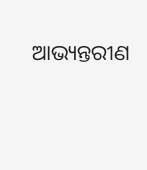ଆଭ୍ୟନ୍ତରୀଣ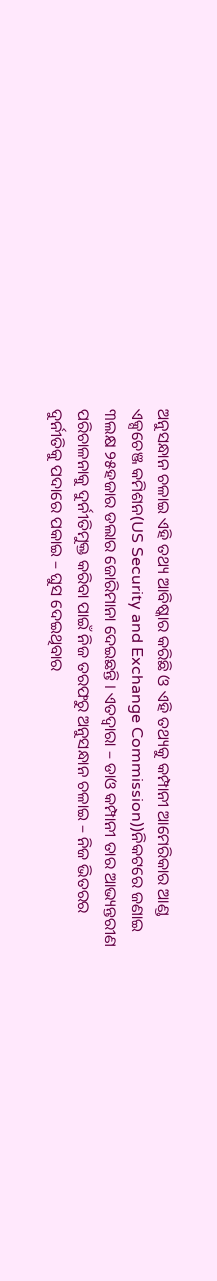ଅନୁସନ୍ଧାନ ଚଳାଇ ଏହି ତଥ୍ୟ ଆବିଷ୍କାର କରିଛି ଓ ଏହି ତଥ୍ୟକୁ କମ୍ପାନୀ ଆମେରିକାର ଆଣ୍ଡ ଏକ୍ସଚେଞ୍ଜ କମିଶନ(US Security and Exchange Commission))ନିକଟରେ ଜଣାଇ ୩ଲକ୍ଷ ୨୫ହଜାର ଡଲାର ଜୋରିମାନା ଦେଇଛନ୍ତି । ଏତଦ୍ୱାରା – ଡାଓ କମ୍ପାନୀ ତାର ଆଭ୍ୟନ୍ତରୀଣ ପରିଚାଳନାକୁ ଦୁର୍ନୀତିମୁକ୍ତ କରିବା ପାଇଁ ନିଜ ତରଫରୁ ଅନୁସନ୍ଧାନ ଚଳାଇ – ନିଜ ଭିତରର ଦୁର୍ନୀତିକୁ ପଦାରେ ପକାଇ – ଘୁସ ଦେଇଥିବାର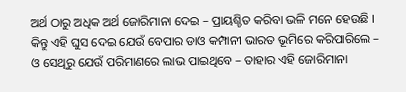ଅର୍ଥ ଠାରୁ ଅଧିକ ଅର୍ଥ ଜୋରିମାନା ଦେଇ – ପ୍ରାୟଶ୍ଚିତ କରିବା ଭଳି ମନେ ହେଉଛି ।
କିନ୍ତୁ ଏହି ଘୁସ ଦେଇ ଯେଉଁ ବେପାର ଡାଓ କମ୍ପାନୀ ଭାରତ ଭୂମିରେ କରିପାରିଲେ – ଓ ସେଥିରୁ ଯେଉଁ ପରିମାଣରେ ଲାଭ ପାଇଥିବେ – ତାହାର ଏହି ଜୋରିମାନା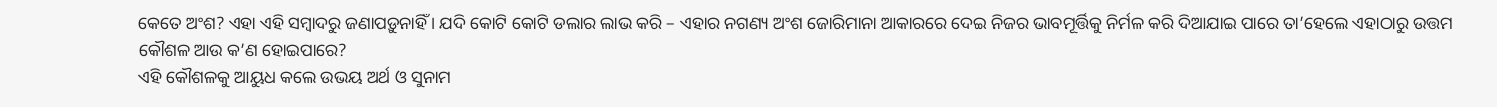କେତେ ଅଂଶ? ଏହା ଏହି ସମ୍ବାଦରୁ ଜଣାପଡ଼ୁନାହିଁ । ଯଦି କୋଟି କୋଟି ଡଲାର ଲାଭ କରି – ଏହାର ନଗଣ୍ୟ ଅଂଶ ଜୋରିମାନା ଆକାରରେ ଦେଇ ନିଜର ଭାବମୂର୍ତ୍ତିକୁ ନିର୍ମଳ କରି ଦିଆଯାଇ ପାରେ ତା’ହେଲେ ଏହାଠାରୁ ଉତ୍ତମ କୌଶଳ ଆଉ କ’ଣ ହୋଇପାରେ?
ଏହି କୌଶଳକୁ ଆୟୁଧ କଲେ ଉଭୟ ଅର୍ଥ ଓ ସୁନାମ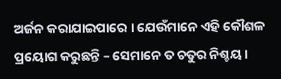ଅର୍ଜନ କରାଯାଇପାରେ । ଯେଉଁମାନେ ଏହି କୌଶଳ ପ୍ରୟୋଗ କରୁଛନ୍ତି – ସେମାନେ ତ ଚତୁର ନିଶ୍ଚୟ ।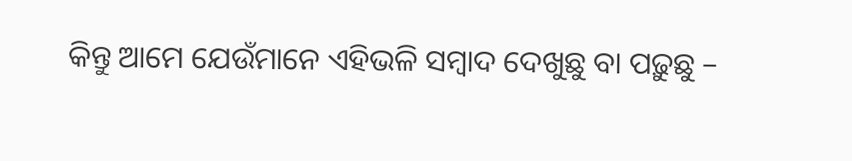କିନ୍ତୁ ଆମେ ଯେଉଁମାନେ ଏହିଭଳି ସମ୍ବାଦ ଦେଖୁଛୁ ବା ପଢ଼ୁଛୁ –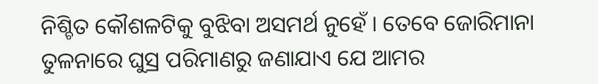ନିଶ୍ଚିତ କୌଶଳଟିକୁ ବୁଝିବା ଅସମର୍ଥ ନୁହେଁ । ତେବେ ଜୋରିମାନା ତୁଳନାରେ ଘୁସ୍ର ପରିମାଣରୁ ଜଣାଯାଏ ଯେ ଆମର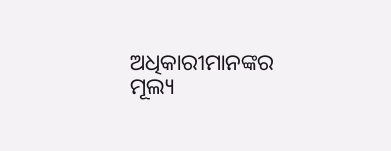ଅଧିକାରୀମାନଙ୍କର ମୂଲ୍ୟ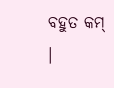ବହୁତ କମ୍ ।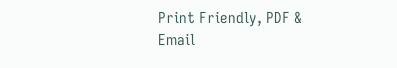Print Friendly, PDF & Email